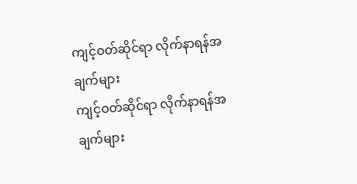ကျင့်ဝတ်ဆိုင်ရာ လိုက်နာရန်အချက်များ
ကျင့်ဝတ်ဆိုင်ရာ လိုက်နာရန်အချက်များ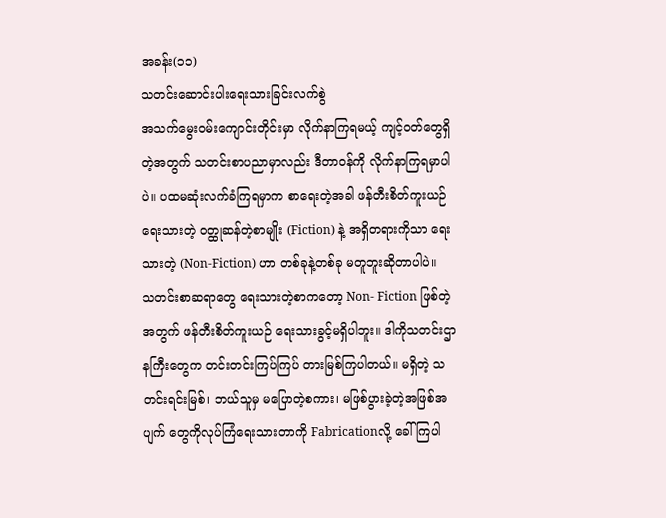အခန်း(၁၁)
သတင်းဆောင်းပါးရေးသားခြင်းလက်စွဲ
အသက်မွေးဝမ်းကျောင်းတိုင်းမှာ လိုက်နာကြရမယ့် ကျင့်ဝတ်တွေရှိတဲ့အတွက် သတင်းစာပညာမှာလည်း ဒီတာဝန်ကို လိုက်နာကြရမှာပါပဲ။ ပထမဆုံးလက်ခံကြရမှာက စာရေးတဲ့အခါ ဖန်တီးစိတ်ကူးယဉ်ရေးသားတဲ့ ဝတ္ထုဆန်တဲ့စာမျိုး (Fiction) နဲ့ အရှိတရားကိုသာ ရေးသားတဲ့ (Non-Fiction) ဟာ တစ်ခုနဲ့တစ်ခု မတူဘူးဆိုတာပါပဲ။
သတင်းစာဆရာတွေ ရေးသားတဲ့စာကတော့ Non- Fiction ဖြစ်တဲ့အတွက် ဖန်တီးစိတ်ကူးယဉ် ရေးသားခွင့်မရှိပါဘူး။ ဒါကိုသတင်းဌာနကြီးတွေက တင်းတင်းကြပ်ကြပ် တားမြစ်ကြပါတယ်။ မရှိတဲ့ သတင်းရင်းမြစ်၊ ဘယ်သူမှ မပြောတဲ့စကား၊ မဖြစ်ပွားခဲ့တဲ့အဖြစ်အပျက် တွေကိုလုပ်ကြံရေးသားတာကို Fabricationလို့ ခေါ်ကြပါ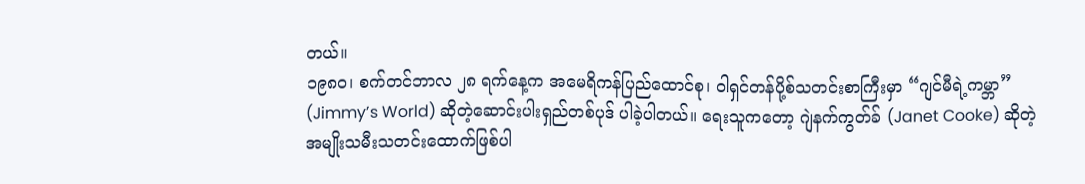တယ်။
၁၉၈ဝ၊ စက်တင်ဘာလ ၂၈ ရက်နေ့က အမေရိကန်ပြည်ထောင်စု၊ ဝါရှင်တန်ပို့စ်သတင်းစာကြီးမှာ “ဂျင်မီရဲ့ကမ္ဘာ” (Jimmy’s World) ဆိုတဲ့ဆောင်းပါးရှည်တစ်ပုဒ် ပါခဲ့ပါတယ်။ ရေးသူကတော့ ဂျဲနက်ကွတ်ခ် (Janet Cooke) ဆိုတဲ့ အမျိုးသမီးသတင်းထောက်ဖြစ်ပါ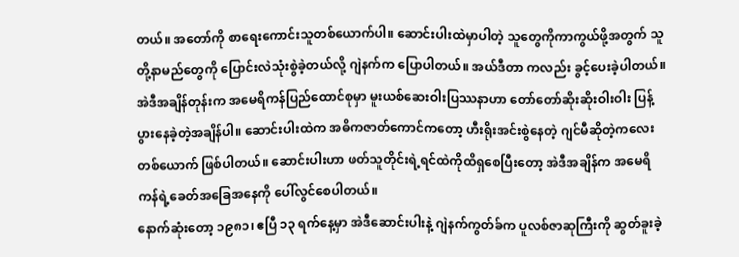တယ်။ အတော်ကို စာရေးကောင်းသူတစ်ယောက်ပါ။ ဆောင်းပါးထဲမှာပါတဲ့ သူတွေကိုကာကွယ်ဖို့အတွက် သူတို့နာမည်တွေကို ပြောင်းလဲသုံးစွဲခဲ့တယ်လို့ ဂျဲနက်က ပြောပါတယ်။ အယ်ဒီတာ ကလည်း ခွင့်ပေးခဲ့ပါတယ်။
အဲဒီအချိန်တုန်းက အမေရိကန်ပြည်ထောင်စုမှာ မူးယစ်ဆေးဝါးပြဿနာဟာ တော်တော်ဆိုးဆိုးဝါးဝါး ပြန့်ပွားနေခဲ့တဲ့အချိန်ပါ။ ဆောင်းပါးထဲက အဓိကဇာတ်ကောင်ကတော့ ဟီးရိုးအင်းစွဲနေတဲ့ ဂျင်မီဆိုတဲ့ကလေးတစ်ယောက် ဖြစ်ပါတယ်။ ဆောင်းပါးဟာ ဖတ်သူတိုင်းရဲ့ရင်ထဲကိုထိရှစေပြီးတော့ အဲဒီအချိန်က အမေရိကန်ရဲ့ခေတ်အခြေအနေကို ပေါ်လွင်စေပါတယ်။
နောက်ဆုံးတော့ ၁၉၈၁၊ ဧပြီ ၁၃ ရက်နေ့မှာ အဲဒီဆောင်းပါးနဲ့ ဂျဲနက်ကွတ်ခ်က ပူလစ်ဇာဆုကြီးကို ဆွတ်ခူးခဲ့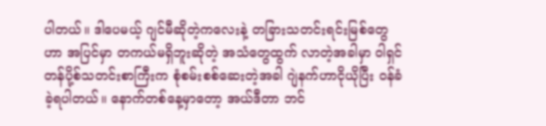ပါတယ်။ ဒါပေမယ့် ဂျင်မီဆိုတဲ့ကလေးနဲ့ တခြားသတင်းရင်းမြစ်တွေဟာ အပြင်မှာ တကယ်မရှိဘူးဆိုတဲ့ အသံတွေထွက် လာတဲ့အခါမှာ ဝါရှင်တန်ပို့စ်သတင်းစာကြီးက စုံစမ်းစစ်ဆေးတဲ့အခါ ဂျဲနက်ဟာငိုယိုပြီး ဝန်ခံခဲ့ရပါတယ်။ နောက်တစ်နေ့မှာတော့ အယ်ဒီတာ ဘင်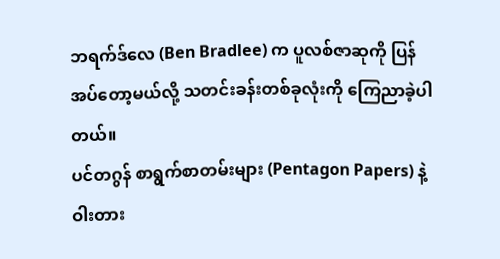ဘရက်ဒ်လေ (Ben Bradlee) က ပူလစ်ဇာဆုကို ပြန်အပ်တော့မယ်လို့ သတင်းခန်းတစ်ခုလုံးကို ကြေညာခဲ့ပါတယ်။
ပင်တဂွန် စာရွက်စာတမ်းများ (Pentagon Papers) နဲ့ ဝါးတား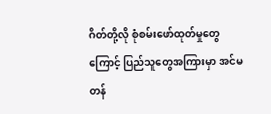ဂိတ်တို့လို စုံစမ်းဖော်ထုတ်မှုတွေကြောင့် ပြည်သူတွေအကြားမှာ အင်မတန်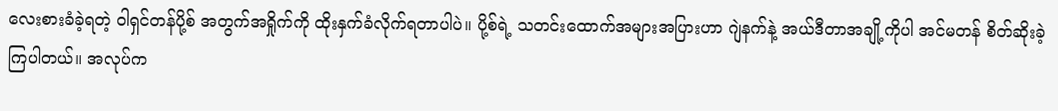လေးစားခံခဲ့ရတဲ့ ဝါရှင်တန်ပို့စ် အတွက်အရှိုက်ကို ထိုးနှက်ခံလိုက်ရတာပါပဲ။ ပို့စ်ရဲ့ သတင်းထောက်အများအပြားဟာ ဂျဲနက်နဲ့ အယ်ဒီတာအချို့ကိုပါ အင်မတန် စိတ်ဆိုးခဲ့ကြပါတယ်။ အလုပ်က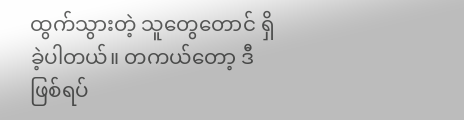ထွက်သွားတဲ့ သူတွေတောင် ရှိခဲ့ပါတယ်။ တကယ်တော့ ဒီဖြစ်ရပ်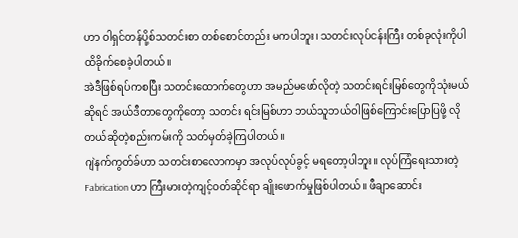ဟာ ဝါရှင်တန်ပို့စ်သတင်းစာ တစ်စောင်တည်း မကပါဘူး၊ သတင်းလုပ်ငန်းကြီး တစ်ခုလုံးကိုပါ ထိခိုက်စေခဲ့ပါတယ်။
အဲဒီဖြစ်ရပ်ကစပြီး သတင်းထောက်တွေဟာ အမည်မဖော်လိုတဲ့ သတင်းရင်းမြစ်တွေကိုသုံးမယ်ဆိုရင် အယ်ဒီတာတွေကိုတော့ သတင်း ရင်းမြစ်ဟာ ဘယ်သူဘယ်ဝါဖြစ်ကြောင်းပြောပြဖို့ လိုတယ်ဆိုတဲ့စည်းကမ်းကို သတ်မှတ်ခဲ့ကြပါတယ်။
ဂျဲနက်ကွတ်ခ်ဟာ သတင်းစာလောကမှာ အလုပ်လုပ်ခွင့် မရတော့ပါဘူး။ လုပ်ကြံရေးသားတဲ့ Fabrication ဟာ ကြီးမားတဲ့ကျင့်ဝတ်ဆိုင်ရာ ချိုးဖောက်မှုဖြစ်ပါတယ်။ ဖီချာဆောင်း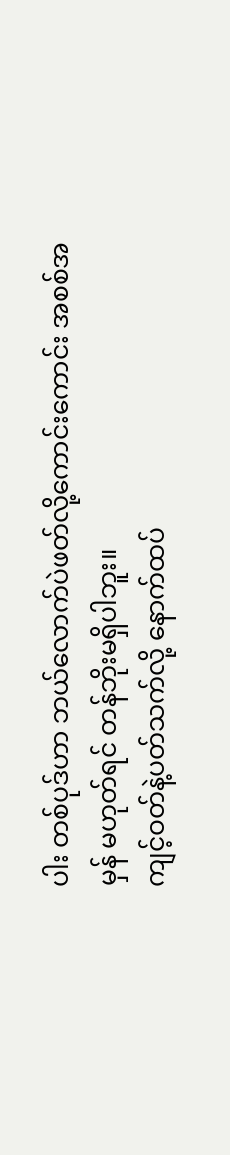ပါး တစ်ပုဒ်ဟာ ဘယ်လောက်ပဲဖတ်လို့ကောင်းကောင်း အစစ်အမှန် မဟုတ်ရင် တန်ဘိုးမရှိပါဘူး။
ကျင့်ဝတ်နဲ့ပတ်သက်လို့ နောက်ထပ်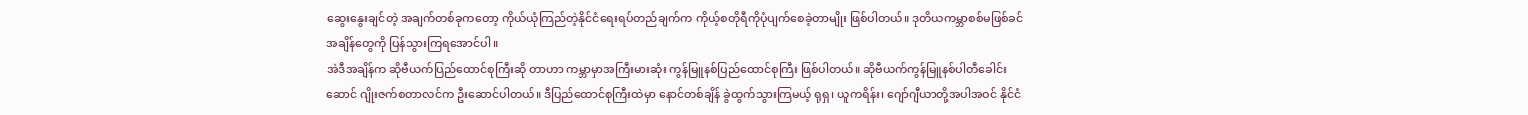ဆွေးနွေးချင်တဲ့ အချက်တစ်ခုကတော့ ကိုယ်ယုံကြည်တဲ့နိုင်ငံရေးရပ်တည်ချက်က ကိုယ့်စတိုရီကိုပုံပျက်စေခဲ့တာမျိုး ဖြစ်ပါတယ်။ ဒုတိယကမ္ဘာစစ်မဖြစ်ခင်အချိန်တွေကို ပြန်သွားကြရအောင်ပါ။
အဲဒီအချိန်က ဆိုဗီယက်ပြည်ထောင်စုကြီးဆို တာဟာ ကမ္ဘာမှာအကြီးမားဆုံး ကွန်မြူနစ်ပြည်ထောင်စုကြီး ဖြစ်ပါတယ်။ ဆိုဗီယက်ကွန်မြူနစ်ပါတီခေါင်းဆောင် ဂျိုးဇက်စတာလင်က ဦးဆောင်ပါတယ်။ ဒီပြည်ထောင်စုကြီးထဲမှာ နောင်တစ်ချိန် ခွဲထွက်သွားကြမယ့် ရုရှ၊ ယူကရိန်း၊ ဂျော်ဂျီယာတို့အပါအဝင် နိုင်ငံ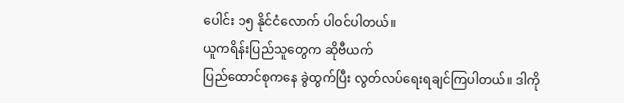ပေါင်း ၁၅ နိုင်ငံလောက် ပါဝင်ပါတယ်။
ယူကရိန်းပြည်သူတွေက ဆိုဗီယက်
ပြည်ထောင်စုကနေ ခွဲထွက်ပြီး လွတ်လပ်ရေးရချင်ကြပါတယ်။ ဒါကို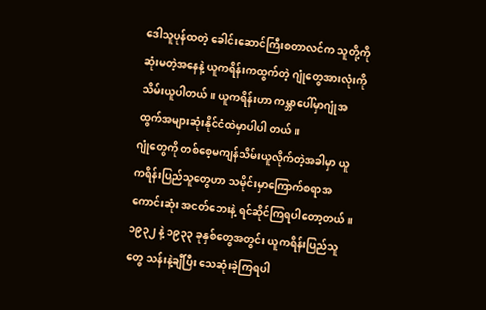ဒေါသူပုန်ထတဲ့ ခေါင်းဆောင်ကြီးစတာလင်က သူတို့ကိုဆုံးမတဲ့အနေနဲ့ ယူကရိန်းကထွက်တဲ့ ဂျုံတွေအားလုံးကိုသိမ်းယူပါတယ်။ ယူကရိန်းဟာ ကမ္ဘာပေါ်မှာဂျုံအထွက်အများဆုံးနိုင်ငံထဲမှာပါပါ တယ်။
ဂျုံတွေကို တစ်စေ့မကျန်သိမ်းယူလိုက်တဲ့အခါမှာ ယူကရိန်းပြည်သူတွေဟာ သမိုင်းမှာကြောက်စရာအကောင်းဆုံး အငတ်ဘေးနဲ့ ရင်ဆိုင်ကြရပါတော့တယ်။
၁၉၃၂ နဲ့ ၁၉၃၃ ခုနှစ်တွေအတွင်း ယူကရိန်းပြည်သူတွေ သန်းနဲ့ချီပြီး သေဆုံးခဲ့ကြရပါ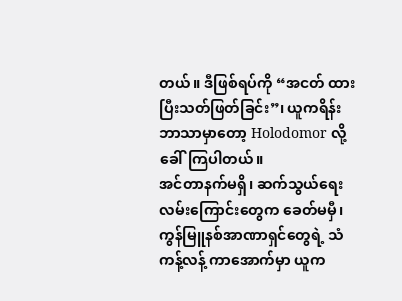တယ်။ ဒီဖြစ်ရပ်ကို “အငတ် ထားပြီးသတ်ဖြတ်ခြင်း”၊ ယူကရိန်းဘာသာမှာတော့ Holodomor လို့ ခေါ်ကြပါတယ်။
အင်တာနက်မရှိ၊ ဆက်သွယ်ရေးလမ်းကြောင်းတွေက ခေတ်မမှီ၊ ကွန်မြူနစ်အာဏာရှင်တွေရဲ့ သံကန့်လန့် ကာအောက်မှာ ယူက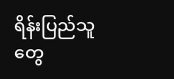ရိန်းပြည်သူတွေ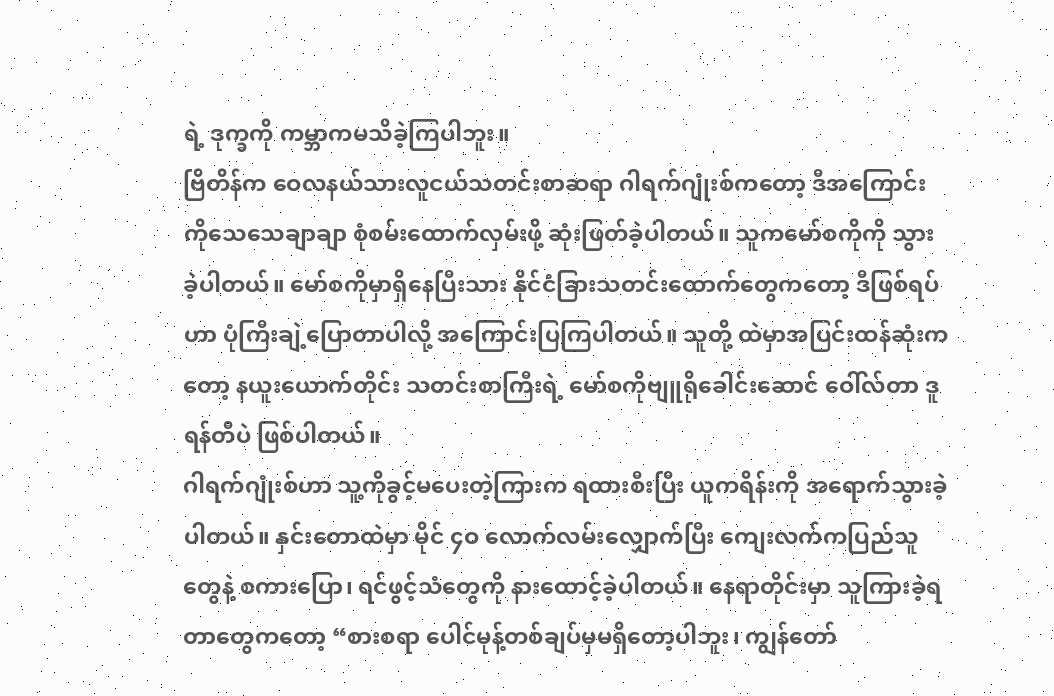ရဲ့ ဒုက္ခကို ကမ္ဘာကမသိခဲ့ကြပါဘူး။
ဗြိတိန်က ဝေလနယ်သားလူငယ်သတင်းစာဆရာ ဂါရက်ဂျုံးစ်ကတော့ ဒီအကြောင်းကိုသေသေချာချာ စုံစမ်းထောက်လှမ်းဖို့ ဆုံးဖြတ်ခဲ့ပါတယ်။ သူကမော်စကိုကို သွားခဲ့ပါတယ်။ မော်စကိုမှာရှိနေပြီးသား နိုင်ငံခြားသတင်းထောက်တွေကတော့ ဒီဖြစ်ရပ်ဟာ ပုံကြီးချဲ့ပြောတာပါလို့ အကြောင်းပြကြပါတယ်။ သူတို့ ထဲမှာအပြင်းထန်ဆုံးကတော့ နယူးယောက်တိုင်း သတင်းစာကြီးရဲ့ မော်စကိုဗျူရိုခေါင်းဆောင် ဝေါ်လ်တာ ဒူရန်တီပဲ ဖြစ်ပါတယ်။
ဂါရက်ဂျုံးစ်ဟာ သူ့ကိုခွင့်မပေးတဲ့ကြားက ရထားစီးပြီး ယူကရိန်းကို အရောက်သွားခဲ့ပါတယ်။ နှင်းတောထဲမှာ မိုင် ၄ဝ လောက်လမ်းလျှောက်ပြီး ကျေးလက်ကပြည်သူတွေနဲ့ စကားပြော၊ ရင်ဖွင့်သံတွေကို နားထောင့်ခဲ့ပါတယ်။ နေရာတိုင်းမှာ သူကြားခဲ့ရတာတွေကတော့ “စားစရာ ပေါင်မုန့်တစ်ချပ်မှမရှိတော့ပါဘူး၊ ကျွန်တော်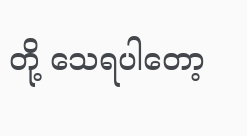တို့ သေရပါတော့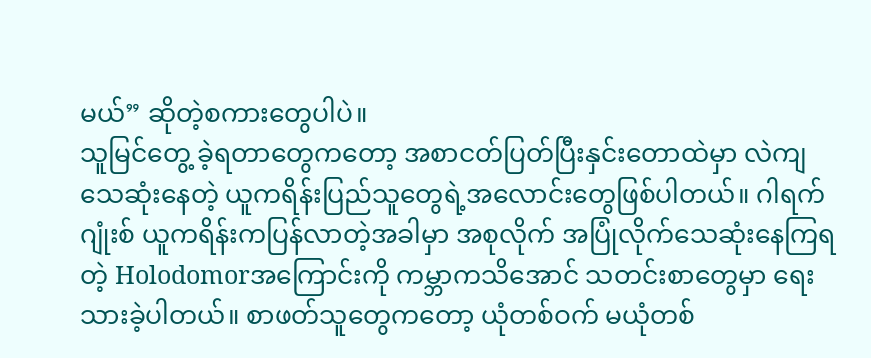မယ်” ဆိုတဲ့စကားတွေပါပဲ။
သူမြင်တွေ့ ခဲ့ရတာတွေကတော့ အစာငတ်ပြတ်ပြီးနှင်းတောထဲမှာ လဲကျသေဆုံးနေတဲ့ ယူကရိန်းပြည်သူတွေရဲ့အလောင်းတွေဖြစ်ပါတယ်။ ဂါရက်ဂျုံးစ် ယူကရိန်းကပြန်လာတဲ့အခါမှာ အစုလိုက် အပြုံလိုက်သေဆုံးနေကြရတဲ့ Holodomorအကြောင်းကို ကမ္ဘာကသိအောင် သတင်းစာတွေမှာ ရေးသားခဲ့ပါတယ်။ စာဖတ်သူတွေကတော့ ယုံတစ်ဝက် မယုံတစ်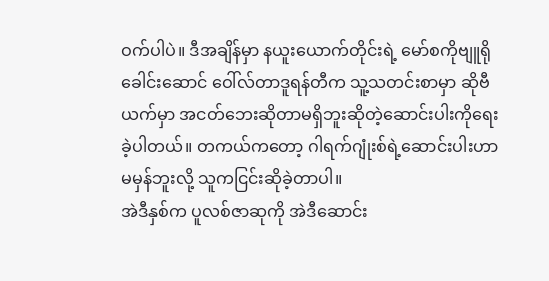ဝက်ပါပဲ။ ဒီအချိန်မှာ နယူးယောက်တိုင်းရဲ့ မော်စကိုဗျူရိုခေါင်းဆောင် ဝေါ်လ်တာဒူရန်တီက သူ့သတင်းစာမှာ ဆိုဗီယက်မှာ အငတ်ဘေးဆိုတာမရှိဘူးဆိုတဲ့ဆောင်းပါးကိုရေးခဲ့ပါတယ်။ တကယ်ကတော့ ဂါရက်ဂျုံးစ်ရဲ့ဆောင်းပါးဟာ မမှန်ဘူးလို့ သူကငြင်းဆိုခဲ့တာပါ။
အဲဒီနှစ်က ပူလစ်ဇာဆုကို အဲဒီဆောင်း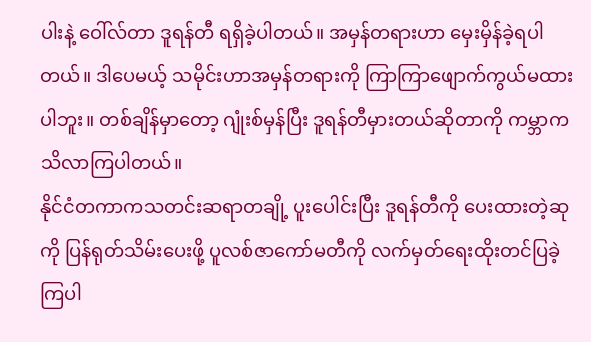ပါးနဲ့ ဝေါ်လ်တာ ဒူရန်တီ ရရှိခဲ့ပါတယ်။ အမှန်တရားဟာ မှေးမှိန်ခဲ့ရပါတယ်။ ဒါပေမယ့် သမိုင်းဟာအမှန်တရားကို ကြာကြာဖျောက်ကွယ်မထားပါဘူး။ တစ်ချိန်မှာတော့ ဂျုံးစ်မှန်ပြီး ဒူရန်တီမှားတယ်ဆိုတာကို ကမ္ဘာက သိလာကြပါတယ်။
နိုင်ငံတကာကသတင်းဆရာတချို့ ပူးပေါင်းပြီး ဒူရန်တီကို ပေးထားတဲ့ဆုကို ပြန်ရုတ်သိမ်းပေးဖို့ ပူလစ်ဇာကော်မတီကို လက်မှတ်ရေးထိုးတင်ပြခဲ့ကြပါ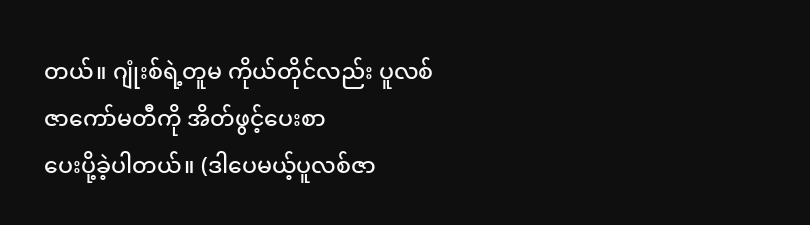တယ်။ ဂျုံးစ်ရဲ့တူမ ကိုယ်တိုင်လည်း ပူလစ်ဇာကော်မတီကို အိတ်ဖွင့်ပေးစာ
ပေးပို့ခဲ့ပါတယ်။ (ဒါပေမယ့်ပူလစ်ဇာ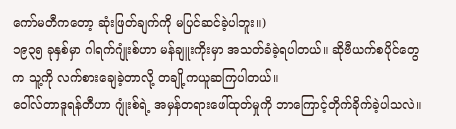ကော်မတီကတော့ ဆုံးဖြတ်ချက်ကို မပြင်ဆင်ခဲ့ပါဘူး။)
၁၉၃၅ ခုနှစ်မှာ ဂါရက်ဂျုံးစ်ဟာ မန်ချူးကိုးမှာ အသတ်ခံခဲ့ရပါတယ်။ ဆိုဗီယက်စပိုင်တွေက သူ့ကို လက်စားချေခဲ့တာလို့ တချို့ကယူဆကြပါတယ်။
ဝေါ်လ်တာဒူရန်တီဟာ ဂျုံးစ်ရဲ့ အမှန်တရားဖေါ်ထုတ်မှုကို ဘာကြောင့်တိုက်ခိုက်ခဲ့ပါသလဲ။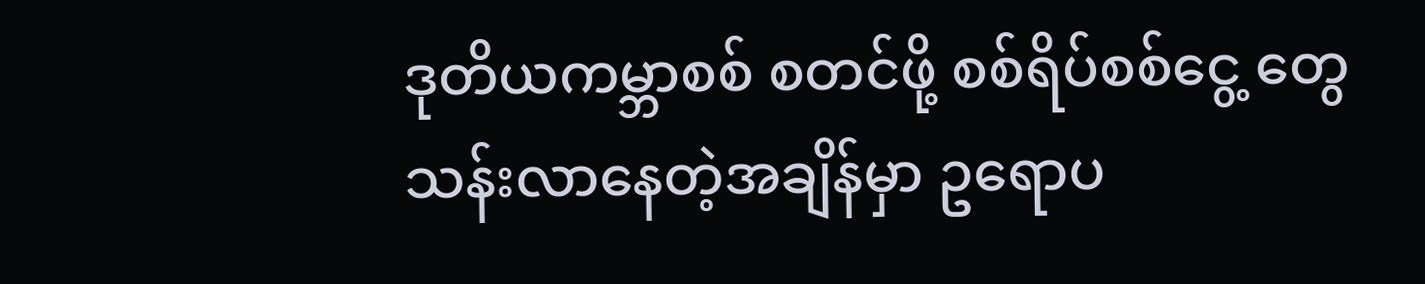ဒုတိယကမ္ဘာစစ် စတင်ဖို့ စစ်ရိပ်စစ်ငွေ့ တွေသန်းလာနေတဲ့အချိန်မှာ ဥရောပ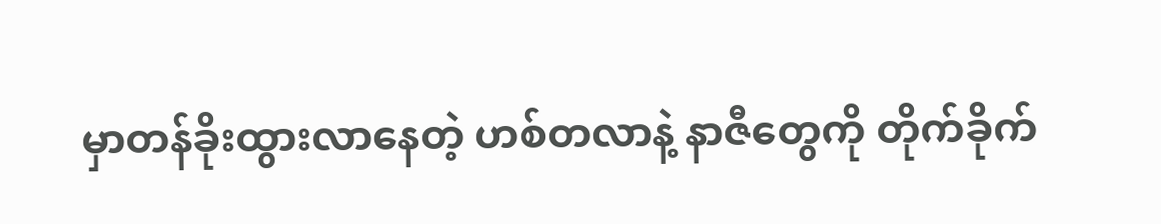မှာတန်ခိုးထွားလာနေတဲ့ ဟစ်တလာနဲ့ နာဇီတွေကို တိုက်ခိုက်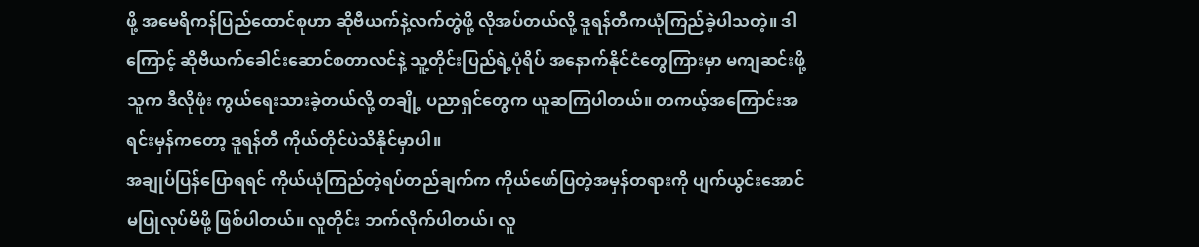ဖို့ အမေရိကန်ပြည်ထောင်စုဟာ ဆိုဗီယက်နဲ့လက်တွဲဖို့ လိုအပ်တယ်လို့ ဒူရန်တီကယုံကြည်ခဲ့ပါသတဲ့။ ဒါကြောင့် ဆိုဗီယက်ခေါင်းဆောင်စတာလင်နဲ့ သူ့တိုင်းပြည်ရဲ့ပုံရိပ် အနောက်နိုင်ငံတွေကြားမှာ မကျဆင်းဖို့ သူက ဒီလိုဖုံး ကွယ်ရေးသားခဲ့တယ်လို့ တချို့ ပညာရှင်တွေက ယူဆကြပါတယ်။ တကယ့်အကြောင်းအရင်းမှန်ကတော့ ဒူရန်တီ ကိုယ်တိုင်ပဲသိနိုင်မှာပါ။
အချုပ်ပြန်ပြောရရင် ကိုယ်ယုံကြည်တဲ့ရပ်တည်ချက်က ကိုယ်ဖော်ပြတဲ့အမှန်တရားကို ပျက်ယွင်းအောင် မပြုလုပ်မိဖို့ ဖြစ်ပါတယ်။ လူတိုင်း ဘက်လိုက်ပါတယ်၊ လူ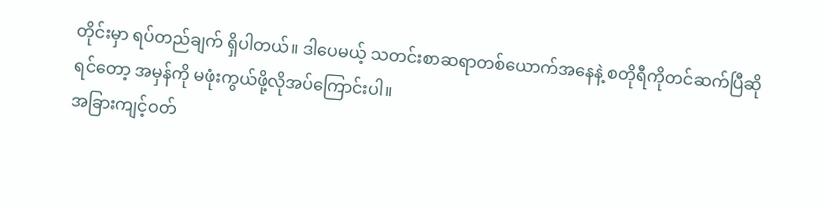တိုင်းမှာ ရပ်တည်ချက် ရှိပါတယ်။ ဒါပေမယ့် သတင်းစာဆရာတစ်ယောက်အနေနဲ့ စတိုရီကိုတင်ဆက်ပြီဆိုရင်တော့ အမှန်ကို မဖုံးကွယ်ဖို့လိုအပ်ကြောင်းပါ။
အခြားကျင့်ဝတ်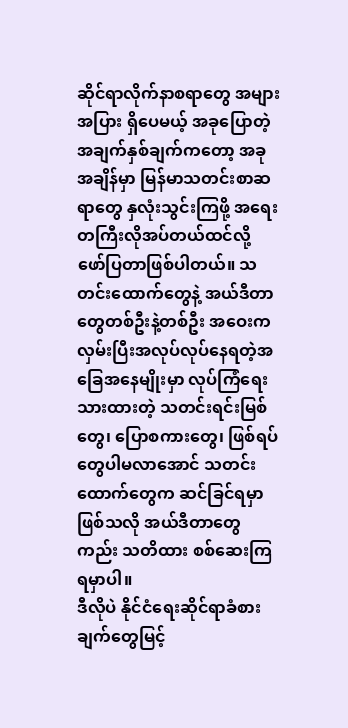ဆိုင်ရာလိုက်နာစရာတွေ အများအပြား ရှိပေမယ့် အခုပြောတဲ့အချက်နှစ်ချက်ကတော့ အခုအချိန်မှာ မြန်မာသတင်းစာဆရာတွေ နှလုံးသွင်းကြဖို့ အရေး တကြီးလိုအပ်တယ်ထင်လို့ ဖော်ပြတာဖြစ်ပါတယ်။ သတင်းထောက်တွေနဲ့ အယ်ဒီတာတွေတစ်ဦးနဲ့တစ်ဦး အဝေးကလှမ်းပြီးအလုပ်လုပ်နေရတဲ့အခြေအနေမျိုးမှာ လုပ်ကြံရေးသားထားတဲ့ သတင်းရင်းမြစ်တွေ၊ ပြောစကားတွေ၊ ဖြစ်ရပ်တွေပါမလာအောင် သတင်းထောက်တွေက ဆင်ခြင်ရမှာဖြစ်သလို အယ်ဒီတာတွေကည်း သတိထား စစ်ဆေးကြရမှာပါ။
ဒီလိုပဲ နိုင်ငံရေးဆိုင်ရာခံစားချက်တွေမြင့်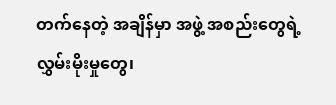တက်နေတဲ့ အချိန်မှာ အဖွဲ့ အစည်းတွေရဲ့လွှမ်းမိုးမှုတွေ၊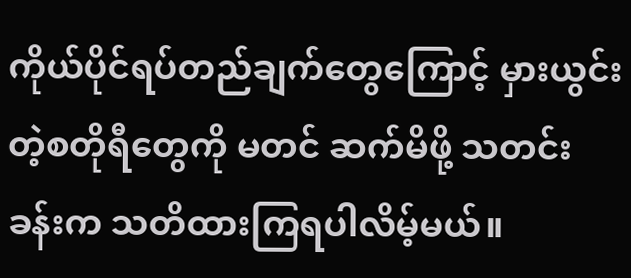ကိုယ်ပိုင်ရပ်တည်ချက်တွေကြောင့် မှားယွင်းတဲ့စတိုရီတွေကို မတင် ဆက်မိဖို့ သတင်းခန်းက သတိထားကြရပါလိမ့်မယ်။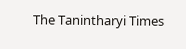The Tanintharyi Times